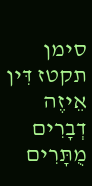סימן תקטז דִּין אֵיזֶה דְבָרִים מֻתָּרִים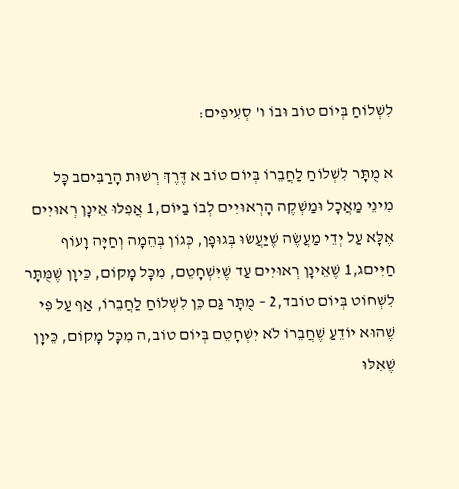לִשְׁלוֹחַ בְּיוֹם טוֹב וּבוֹ ו' סְעִיפִים:

א מֻתָּר לִשְׁלוֹחַ לַחֲבֵרוֹ בְּיוֹם טוֹב א דֶּרֶךְ רְשׁוּת הָרַבִּיםב כָּל מִינֵי מַאֲכָל וּמַשְׁקֶה הָרְאוּיִים לְבוֹ בַיּוֹם,1 אֲפִלּוּ אֵינָן רְאוּיִים אֶלָּא עַל יְדֵי מַעֲשֶׂה שֶׁיַּעֲשׂוּ בְּגוּפָן, כְּגוֹן בְּהֵמָה וְחַיָּה וָעוֹף חַיִּיםג,1 שֶׁאֵינָן רְאוּיִים עַד שֶׁיִּשְׁחָטֵם, מִכָּל מָקוֹם, כֵּיוָן שֶׁמֻּתָּר לִשְׁחוֹט בְּיוֹם טוֹבד,2 – מֻתָּר גַּם כֵּן לִשְׁלוֹחַ לַחֲבֵרוֹ, אַף עַל פִּי שֶׁהוּא יוֹדֵעַ שֶׁחֲבֵרוֹ לֹא יִשְׁחָטֵם בְּיוֹם טוֹב,ה מִכָּל מָקוֹם, כֵּיוָן שֶׁאִלּוּ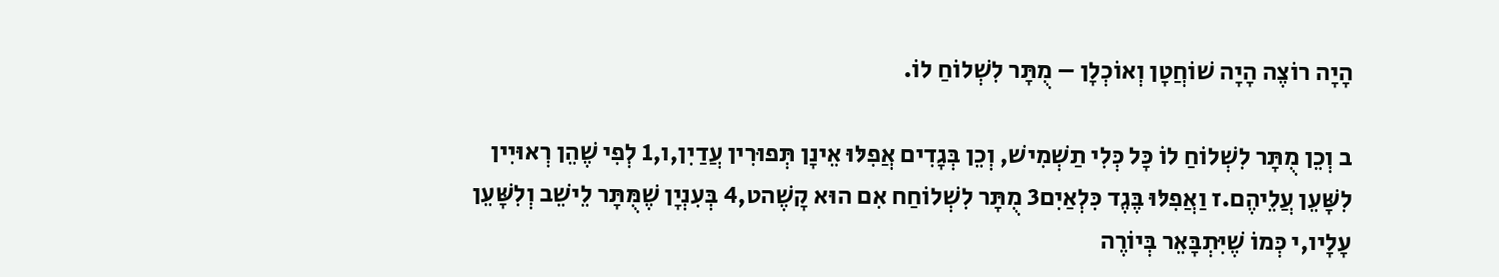הָיָה רוֹצֶה הָיָה שׁוֹחֲטָן וְאוֹכְלָן – מֻתָּר לִשְׁלוֹחַ לוֹ.

ב וְכֵן מֻתָּר לִשְׁלוֹחַ לוֹ כָּל כְּלִי תַשְׁמִישׁ, וְכֵן בְּגָדִים אֲפִלּוּ אֵינָן תְּפוּרִין עֲדַיִן,ו,1 לְפִי שֶׁהֵן רְאוּיִין לִשָּׁעֵן עֲלֵיהֶם.ז וַאֲפִלּוּ בֶּגֶד כִּלְאַיִם3 מֻתָּר לִשְׁלוֹחַח אִם הוּא קָשֶׁהט,4 בְּעִנְיָן שֶׁמֻּתָּר לֵישֵׁב וְלִשָּׁעֵן עָלָיו,י כְּמוֹ שֶׁיִּתְבָּאֵר בְּיוֹרֶה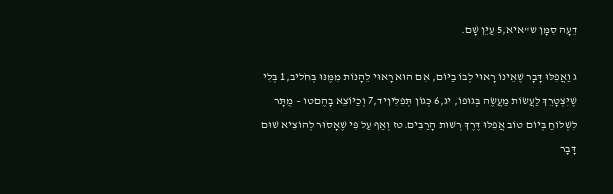דֵעָה סִמָּן ש"איא,5 עַיֵּן שָׁם.

ג וַאֲפִלּוּ דָּבָר שֶׁאֵינוֹ רָאוּי לְבוֹ בַיּוֹם, אִם הוּא רָאוּי לֵהָנוֹת מִמֶּנּוּ בְּחֹליב,1 בְּלִי שֶׁיִּצְטָרֵךְ לַעֲשׂוֹת מַעֲשֶׂה בְּגוּפוֹ, יג,6 כְּגוֹן תְּפִלִּיןיד,7 וְכַיּוֹצֵא בָהֶםטו – מֻתָּר לִשְׁלוֹחַ בְּיוֹם טוֹב אֲפִלּוּ דֶּרֶךְ רְשׁוּת הָרַבִּים.טז וְאַף עַל פִּי שֶׁאָסוּר לְהוֹצִיא שׁוּם דָּבָר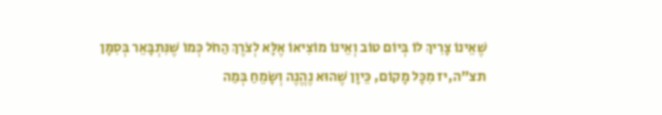שֶׁאֵינוֹ צָרִיךְ לוֹ בְּיוֹם טוֹב וְאֵינוֹ מוֹצִיאוֹ אֶלָּא לְצֹרֶךְ הַחֹל כְּמוֹ שֶׁנִּתְבָּאֵר בְּסִמָּן תצ"ה,יז מִכָּל מָקוֹם, כֵּיוָן שֶׁהוּא נֶהֱנֶה וְשָׂמֵחַ בְּמַה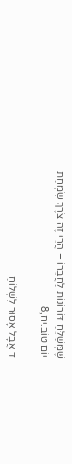שֶּׁמְּשַׁלֵּחַ דּוֹרוֹנוֹת לַחֲבֵרוֹ – הֲרֵי זֶה צֹרֶךְ שִׂמְחַת יוֹם טוֹב.יח,8

ד אֲבָל אָסוּר לִשְׁלוֹחַ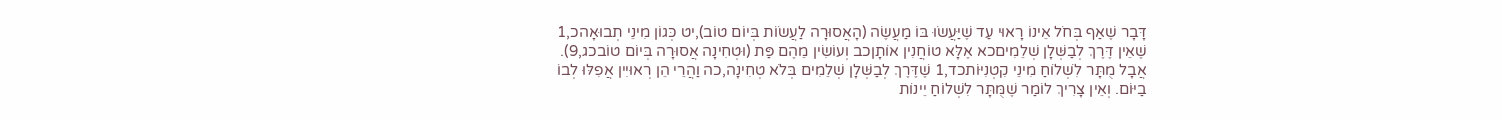דָּבָר שֶׁאַף בְּחֹל אֵינוֹ רָאוּי עַד שֶׁיַּעֲשׂוּ בּוֹ מַעֲשֶׂה (הָאֲסוּרָה לַעֲשׂוֹת בְּיוֹם טוֹב),יט כְּגוֹן מִינֵי תְבוּאָהכ,1 שֶׁאֵין דֶּרֶךְ לְבַשְּׁלָן שְׁלֵמִיםכא אֶלָּא טוֹחֲנִין אוֹתָןכב וְעוֹשִׂין מֵהֶם פַּת (וּטְחִינָה אֲסוּרָה בְּיוֹם טוֹבכג,9). אֲבָל מֻתָּר לִשְׁלוֹחַ מִינֵי קִטְנִיּוֹתכד,1 שֶׁדֶּרֶךְ לְבַשְּׁלָן שְׁלֵמִים בְּלֹא טְחִינָה,כה וַהֲרֵי הֵן רְאוּיִין אֲפִלּוּ לְבוֹ בַיּוֹם. וְאֵין צָרִיךְ לוֹמַר שֶׁמֻּתָּר לִשְׁלוֹחַ יֵינוֹת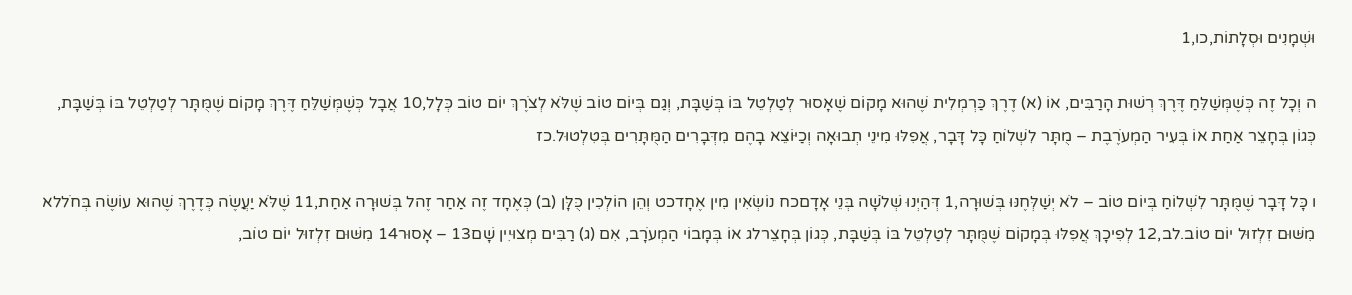וּשְׁמָנִים וּסְלָתוֹת,כו,1

ה וְכָל זֶה כְּשֶׁמְּשַׁלֵּחַ דֶּרֶךְ רְשׁוּת הָרַבִּים, אוֹ (א) דֶרֶךְ כַּרְמְלִית שֶׁהוּא מָקוֹם שֶׁאָסוּר לְטַלְטֵל בּוֹ בְּשַׁבָּת, וְגַם בְּיוֹם טוֹב שֶׁלֹּא לְצֹרֶךְ יוֹם טוֹב כְּלָל,10 אֲבָל כְּשֶׁמְּשַׁלֵּחַ דֶּרֶךְ מָקוֹם שֶׁמֻּתָּר לְטַלְטֵל בּוֹ בְּשַׁבָּת, כְּגוֹן בְּחָצֵר אַחַת אוֹ בְּעִיר הַמְעֹרֶבֶת – מֻתָּר לִשְׁלוֹחַ כָּל דָּבָר, אֲפִלּוּ מִינֵי תְבוּאָה וְכַיּוֹצֵא בָהֶם מִדְּבָרִים הַמֻּתָּרִים בְּטִלְטוּל.כז

ו כָּל דָּבָר שֶׁמֻּתָּר לִשְׁלוֹחַ בְּיוֹם טוֹב – לֹא יְשַׁלְּחֶנּוּ בְּשׁוּרָה,1 דְּהַיְנוּ שְׁלֹשָׁה בְּנֵי אָדָםכח נוֹשְׂאִין מִין אֶחָדכט וְהֵן הוֹלְכִין כֻּלָּן (ב) כְּאֶחָד זֶה אַחַר זֶהל בְּשׁוּרָה אַחַת,11 שֶׁלֹּא יַעֲשֶׂה כְּדֶרֶךְ שֶׁהוּא עוֹשֶׂה בְּחֹללא מִשּׁוּם זִלְזוּל יוֹם טוֹב.לב,12 לְפִיכָךְ אֲפִלּוּ בְּמָקוֹם שֶׁמֻּתָּר לְטַלְטֵל בּוֹ בְּשַׁבָּת, כְּגוֹן בְּחָצֵרלג אוֹ בְּמָבוֹי הַמְעֹרָב, אִם (ג) רַבִּים מְצוּיִין שָׁם13 – אָסוּר14 מִשּׁוּם זִלְזוּל יוֹם טוֹב,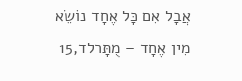אֲבָל אִם כָּל אֶחָד נוֹשֵׂא מִין אֶחָד – מֻתָּרלד,15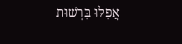אֲפִלּוּ בִּרְשׁוּת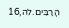הָרַבִּים.לה,16